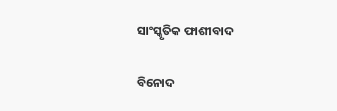ସାଂସ୍କୃତିକ ଫାଶୀବାଦ

ବିନୋଦ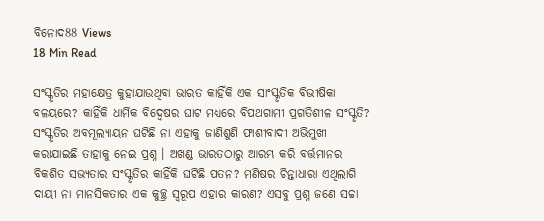ବିନୋଦ88 Views
18 Min Read

ସଂସ୍କୃତିର ମହାକ୍ଷେତ୍ର କୁହାଯାଉଥିବା ଭାରତ କାହିଁକି ଏକ ସାଂସ୍କୃତିକ ବିଭୀଷିକା ବଳୟରେ? କାହିଁକି ଧାର୍ମିକ ବିଦ୍ୱେଷର ଘାଟ ମଧ୍ୟରେ ବିପଥଗାମୀ ପ୍ରଗତିଶୀଳ ସଂସ୍କୃତି? ସଂସ୍କୃତିର ଅବମୂଲ୍ୟାୟନ ଘଟିଛି ନା ଏହାକୁ ଜାଣିଶୁଣି ଫାଶୀବାଦୀ ଅଭିମୁଖୀ କରାଯାଇଛି ତାହାକୁ ନେଇ ପ୍ରଶ୍ନ । ଅଖଣ୍ଡ ଭାରତଠାରୁ ଆରମ୍ଭ କରି ବର୍ତ୍ତମାନର ବିକଶିତ ସଭ୍ୟତାର ସଂସ୍କୃତିର କାହିଁକି ଘଟିଛି ପତନ? ମଣିଷର ଚିନ୍ତାଧାରା ଏଥିଲାଗି ଦାୟୀ ନା ମାନସିକତାର ଏକ କୁଚ୍ଛ୍ର ସ୍ୱରୂପ ଏହାର କାରଣ? ଏସବୁ ପ୍ରଶ୍ନ ଜଣେ ସଚ୍ଚା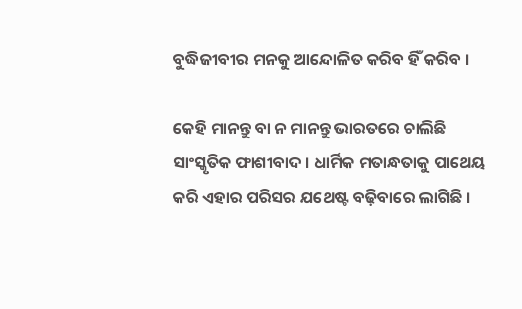ବୁଦ୍ଧିଜୀବୀର ମନକୁ ଆନ୍ଦୋଳିତ କରିବ ହିଁ କରିବ ।

କେହି ମାନନ୍ତୁ ବା ନ ମାନନ୍ତୁ ଭାରତରେ ଚାଲିଛି ସାଂସ୍କୃତିକ ଫାଶୀବାଦ । ଧାର୍ମିକ ମତାନ୍ଧତାକୁ ପାଥେୟ କରି ଏହାର ପରିସର ଯଥେଷ୍ଟ ବଢ଼ିବାରେ ଲାଗିଛି ।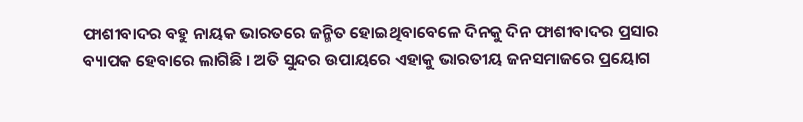ଫାଶୀବାଦର ବହୁ ନାୟକ ଭାରତରେ ଜନ୍ମିତ ହୋଇଥିବାବେଳେ ଦିନକୁ ଦିନ ଫାଶୀବାଦର ପ୍ରସାର ବ୍ୟାପକ ହେବାରେ ଲାଗିଛି । ଅତି ସୁନ୍ଦର ଉପାୟରେ ଏହାକୁ ଭାରତୀୟ ଜନସମାଜରେ ପ୍ରୟୋଗ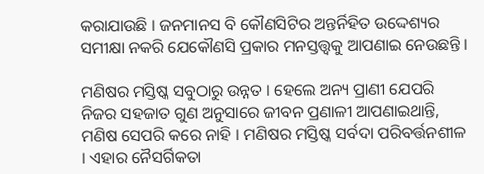କରାଯାଉଛି । ଜନମାନସ ବି କୌଣସିଟିର ଅନ୍ତର୍ନିହିତ ଉଦ୍ଦେଶ୍ୟର ସମୀକ୍ଷା ନକରି ଯେକୌଣସି ପ୍ରକାର ମନସ୍ତତ୍ତ୍ୱକୁ ଆପଣାଇ ନେଉଛନ୍ତି ।

ମଣିଷର ମସ୍ତିଷ୍କ ସବୁଠାରୁ ଉନ୍ନତ । ହେଲେ ଅନ୍ୟ ପ୍ରାଣୀ ଯେପରି ନିଜର ସହଜାତ ଗୁଣ ଅନୁସାରେ ଜୀବନ ପ୍ରଣାଳୀ ଆପଣାଇଥାନ୍ତି, ମଣିଷ ସେପରି କରେ ନାହି । ମଣିଷର ମସ୍ତିଷ୍କ ସର୍ବଦା ପରିବର୍ତ୍ତନଶୀଳ । ଏହାର ନୈସର୍ଗିକତା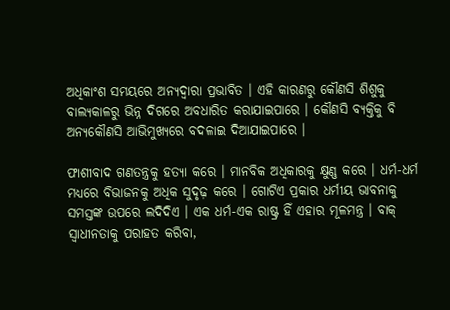ଅଧିକାଂଶ ସମୟରେ ଅନ୍ୟଦ୍ୱାରା ପ୍ରଭାବିତ । ଏହି କାରଣରୁ କୌଣସି ଶିଶୁକୁ ବାଲ୍ୟକାଳରୁ ଭିନ୍ନ ଦିଗରେ ଅବଧାରିତ କରାଯାଇପାରେ । କୌଣସି ବ୍ୟକ୍ତିକୁ ବି ଅନ୍ୟକୌଣସି ଆଭିମୁଖ୍ୟରେ ବଦଳାଇ ଦିଆଯାଇପାରେ ।

ଫାଶୀବାଦ ଗଣତନ୍ତ୍ରକୁ ହତ୍ୟା କରେ । ମାନବିକ ଅଧିକାରକୁ କ୍ଷୁଣ୍ଣ କରେ । ଧର୍ମ-ଧର୍ମ ମଧ୍ୟରେ ବିଭାଜନକୁ ଅଧିକ ସୁଦୃଢ଼ କରେ । ଗୋଟିଏ ପ୍ରକାର ଧର୍ମୀୟ ଭାବନାକୁ ସମସ୍ତଙ୍କ ଉପରେ ଲଦିଦିଏ । ଏକ ଧର୍ମ-ଏକ ରାଷ୍ଟ୍ର ହିଁ ଏହାର ମୂଳମନ୍ତ୍ର । ବାକ୍ ସ୍ୱାଧୀନତାକୁ ପରାହତ କରିବା,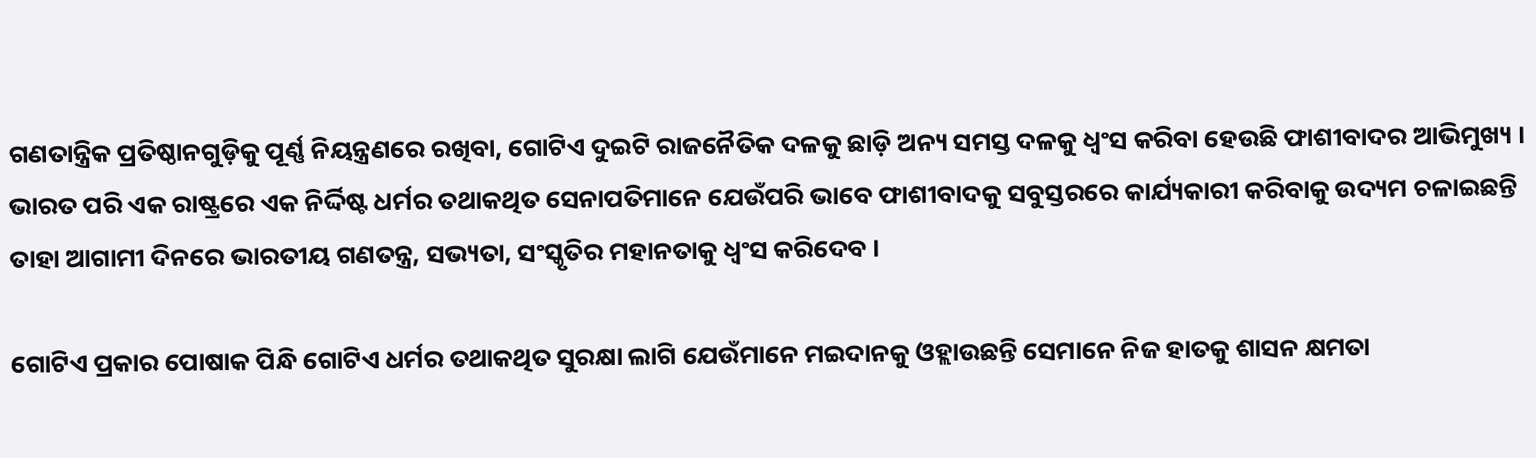ଗଣତାନ୍ତ୍ରିକ ପ୍ରତିଷ୍ଠାନଗୁଡ଼ିକୁ ପୂର୍ଣ୍ଣ ନିୟନ୍ତ୍ରଣରେ ରଖିବା, ଗୋଟିଏ ଦୁଇଟି ରାଜନୈତିକ ଦଳକୁ ଛାଡ଼ି ଅନ୍ୟ ସମସ୍ତ ଦଳକୁ ଧ୍ୱଂସ କରିବା ହେଉଛି ଫାଶୀବାଦର ଆଭିମୁଖ୍ୟ । ଭାରତ ପରି ଏକ ରାଷ୍ଟ୍ରରେ ଏକ ନିର୍ଦ୍ଦିଷ୍ଟ ଧର୍ମର ତଥାକଥିତ ସେନାପତିମାନେ ଯେଉଁପରି ଭାବେ ଫାଶୀବାଦକୁ ସବୁସ୍ତରରେ କାର୍ଯ୍ୟକାରୀ କରିବାକୁ ଉଦ୍ୟମ ଚଳାଇଛନ୍ତି ତାହା ଆଗାମୀ ଦିନରେ ଭାରତୀୟ ଗଣତନ୍ତ୍ର, ସଭ୍ୟତା, ସଂସ୍କୃତିର ମହାନତାକୁ ଧ୍ୱଂସ କରିଦେବ ।

ଗୋଟିଏ ପ୍ରକାର ପୋଷାକ ପିନ୍ଧି ଗୋଟିଏ ଧର୍ମର ତଥାକଥିତ ସୁରକ୍ଷା ଲାଗି ଯେଉଁମାନେ ମଇଦାନକୁ ଓହ୍ଲାଉଛନ୍ତି ସେମାନେ ନିଜ ହାତକୁ ଶାସନ କ୍ଷମତା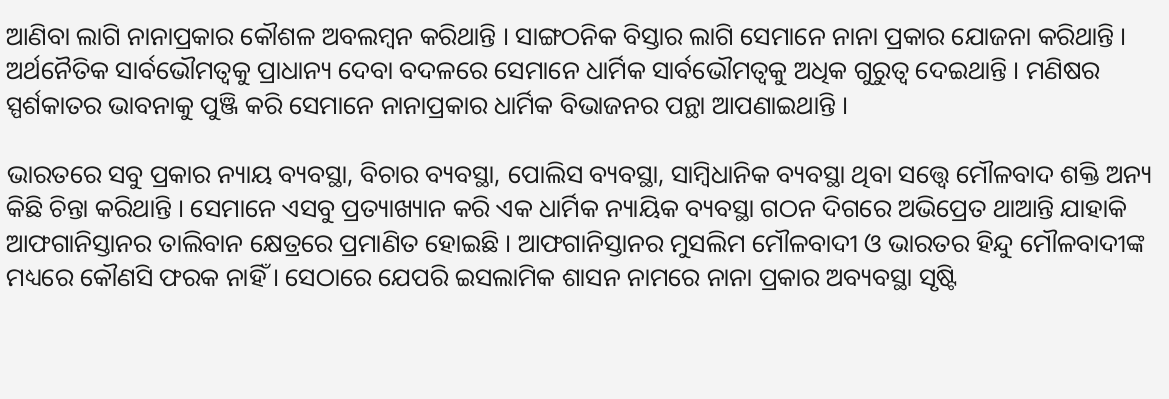ଆଣିବା ଲାଗି ନାନାପ୍ରକାର କୌଶଳ ଅବଲମ୍ବନ କରିଥାନ୍ତି । ସାଙ୍ଗଠନିକ ବିସ୍ତାର ଲାଗି ସେମାନେ ନାନା ପ୍ରକାର ଯୋଜନା କରିଥାନ୍ତି । ଅର୍ଥନୈତିକ ସାର୍ବଭୌମତ୍ୱକୁ ପ୍ରାଧାନ୍ୟ ଦେବା ବଦଳରେ ସେମାନେ ଧାର୍ମିକ ସାର୍ବଭୌମତ୍ୱକୁ ଅଧିକ ଗୁରୁତ୍ୱ ଦେଇଥାନ୍ତି । ମଣିଷର ସ୍ପର୍ଶକାତର ଭାବନାକୁ ପୁଞ୍ଜି କରି ସେମାନେ ନାନାପ୍ରକାର ଧାର୍ମିକ ବିଭାଜନର ପନ୍ଥା ଆପଣାଇଥାନ୍ତି ।

ଭାରତରେ ସବୁ ପ୍ରକାର ନ୍ୟାୟ ବ୍ୟବସ୍ଥା, ବିଚାର ବ୍ୟବସ୍ଥା, ପୋଲିସ ବ୍ୟବସ୍ଥା, ସାମ୍ବିଧାନିକ ବ୍ୟବସ୍ଥା ଥିବା ସତ୍ତ୍ୱେ ମୌଳବାଦ ଶକ୍ତି ଅନ୍ୟ କିଛି ଚିନ୍ତା କରିଥାନ୍ତି । ସେମାନେ ଏସବୁ ପ୍ରତ୍ୟାଖ୍ୟାନ କରି ଏକ ଧାର୍ମିକ ନ୍ୟାୟିକ ବ୍ୟବସ୍ଥା ଗଠନ ଦିଗରେ ଅଭିପ୍ରେତ ଥାଆନ୍ତି ଯାହାକି ଆଫଗାନିସ୍ତାନର ତାଲିବାନ କ୍ଷେତ୍ରରେ ପ୍ରମାଣିତ ହୋଇଛି । ଆଫଗାନିସ୍ତାନର ମୁସଲିମ ମୌଳବାଦୀ ଓ ଭାରତର ହିନ୍ଦୁ ମୌଳବାଦୀଙ୍କ ମଧ୍ୟରେ କୌଣସି ଫରକ ନାହିଁ । ସେଠାରେ ଯେପରି ଇସଲାମିକ ଶାସନ ନାମରେ ନାନା ପ୍ରକାର ଅବ୍ୟବସ୍ଥା ସୃଷ୍ଟି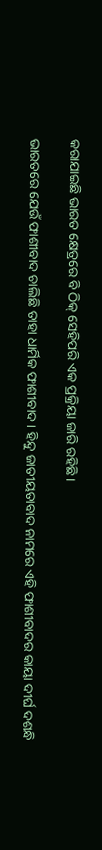କରାଯାଇଛି ଭାରତ କ୍ଷେତ୍ରରେ ବି ଠିକ୍ ସେହିପରି ଏକ ପ୍ରକ୍ରିୟା ଜାରି ରହିଛି ।

ଭାରତରେ ଯେଉଁ ଫାଶୀବାଦ ଚାଲିଛି ତାହା ଧାର୍ମିକ ଫାଶୀବାଦ । ହିନ୍ଦୁ ଜାତୀୟତାବାଦ ନାମରେ ଏହି ଫାଶୀବାଦର କାୟା ଦୀର୍ଘ ଦଶନ୍ଧି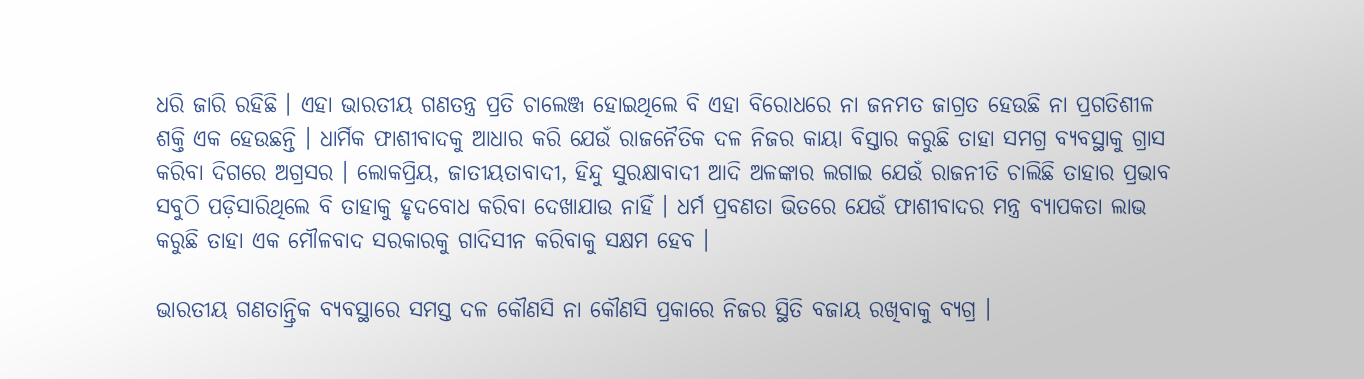ଧରି ଜାରି ରହିଛି । ଏହା ଭାରତୀୟ ଗଣତନ୍ତ୍ର ପ୍ରତି ଚାଲେଞ୍ଜ ହୋଇଥିଲେ ବି ଏହା ବିରୋଧରେ ନା ଜନମତ ଜାଗ୍ରତ ହେଉଛି ନା ପ୍ରଗତିଶୀଳ ଶକ୍ତି ଏକ ହେଉଛନ୍ତି । ଧାର୍ମିକ ଫାଶୀବାଦକୁ ଆଧାର କରି ଯେଉଁ ରାଜନୈତିକ ଦଳ ନିଜର କାୟା ବିସ୍ତାର କରୁଛି ତାହା ସମଗ୍ର ବ୍ୟବସ୍ଥାକୁ ଗ୍ରାସ କରିବା ଦିଗରେ ଅଗ୍ରସର । ଲୋକପ୍ରିୟ, ଜାତୀୟତାବାଦୀ, ହିନ୍ଦୁ ସୁରକ୍ଷାବାଦୀ ଆଦି ଅଳଙ୍କାର ଲଗାଇ ଯେଉଁ ରାଜନୀତି ଚାଲିଛି ତାହାର ପ୍ରଭାବ ସବୁଠି ପଡ଼ିସାରିଥିଲେ ବି ତାହାକୁ ହୃଦବୋଧ କରିବା ଦେଖାଯାଉ ନାହିଁ । ଧର୍ମ ପ୍ରବଣତା ଭିତରେ ଯେଉଁ ଫାଶୀବାଦର ମନ୍ତ୍ର ବ୍ୟାପକତା ଲାଭ କରୁଛି ତାହା ଏକ ମୌଳବାଦ ସରକାରକୁ ଗାଦିସୀନ କରିବାକୁ ସକ୍ଷମ ହେବ ।

ଭାରତୀୟ ଗଣତାନ୍ତ୍ରିକ ବ୍ୟବସ୍ଥାରେ ସମସ୍ତ ଦଳ କୌଣସି ନା କୌଣସି ପ୍ରକାରେ ନିଜର ସ୍ଥିତି ବଜାୟ ରଖିବାକୁ ବ୍ୟଗ୍ର ।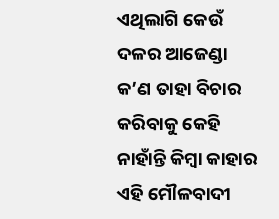ଏଥିଲାଗି କେଉଁ ଦଳର ଆଜେଣ୍ଡା କ’ଣ ତାହା ବିଚାର କରିବାକୁ କେହି ନାହାଁନ୍ତି କିମ୍ବା କାହାର ଏହି ମୌଳବାଦୀ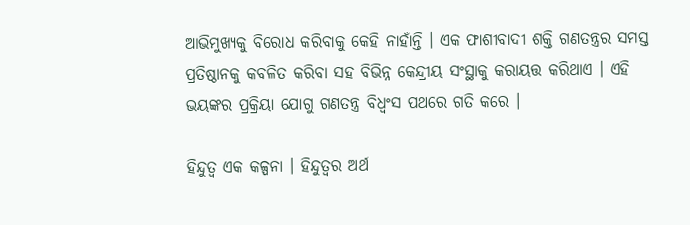ଆଭିମୁଖ୍ୟକୁ ବିରୋଧ କରିବାକୁ କେହି ନାହାଁନ୍ତି । ଏକ ଫାଶୀବାଦୀ ଶକ୍ତି ଗଣତନ୍ତ୍ରର ସମସ୍ତ ପ୍ରତିଷ୍ଠାନକୁ କବଳିତ କରିବା ସହ ବିଭିନ୍ନ କେନ୍ଦ୍ରୀୟ ସଂସ୍ଥାକୁ କରାୟତ୍ତ କରିଥାଏ । ଏହି ଭୟଙ୍କର ପ୍ରକ୍ରିୟା ଯୋଗୁ ଗଣତନ୍ତ୍ର ବିଧ୍ୱଂସ ପଥରେ ଗତି କରେ ।

ହିନ୍ଦୁତ୍ୱ ଏକ କଳ୍ପନା । ହିନ୍ଦୁତ୍ୱର ଅର୍ଥ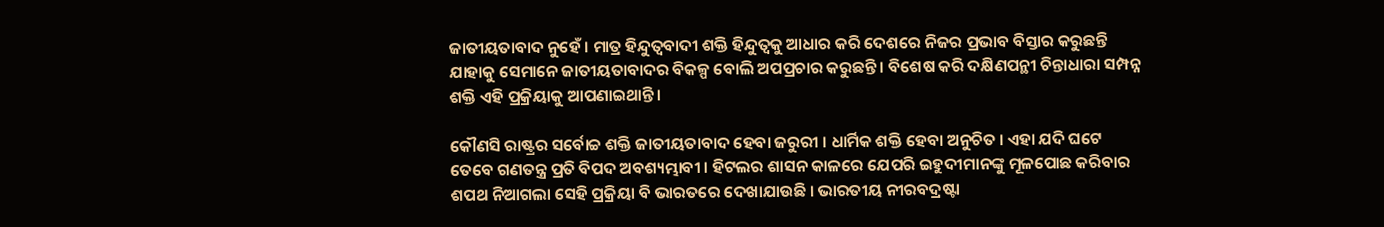ଜାତୀୟତାବାଦ ନୁହେଁ । ମାତ୍ର ହିନ୍ଦୁତ୍ୱବାଦୀ ଶକ୍ତି ହିନ୍ଦୁତ୍ୱକୁ ଆଧାର କରି ଦେଶରେ ନିଜର ପ୍ରଭାବ ବିସ୍ତାର କରୁଛନ୍ତି ଯାହାକୁ ସେମାନେ ଜାତୀୟତାବାଦର ବିକଳ୍ପ ବୋଲି ଅପପ୍ରଚାର କରୁଛନ୍ତି । ବିଶେଷ କରି ଦକ୍ଷିଣପନ୍ଥୀ ଚିନ୍ତାଧାରା ସମ୍ପନ୍ନ ଶକ୍ତି ଏହି ପ୍ରକ୍ରିୟାକୁ ଆପଣାଇଥାନ୍ତି ।

କୌଣସି ରାଷ୍ଟ୍ରର ସର୍ବୋଚ୍ଚ ଶକ୍ତି ଜାତୀୟତାବାଦ ହେବା ଜରୁରୀ । ଧାର୍ମିକ ଶକ୍ତି ହେବା ଅନୁଚିତ । ଏହା ଯଦି ଘଟେ ତେବେ ଗଣତନ୍ତ୍ର ପ୍ରତି ବିପଦ ଅବଶ୍ୟମ୍ଭାବୀ । ହିଟଲର ଶାସନ କାଳରେ ଯେପରି ଇହୁଦୀମାନଙ୍କୁ ମୂଳପୋଛ କରିବାର ଶପଥ ନିଆଗଲା ସେହି ପ୍ରକ୍ରିୟା ବି ଭାରତରେ ଦେଖାଯାଉଛି । ଭାରତୀୟ ନୀରବଦ୍ରଷ୍ଟା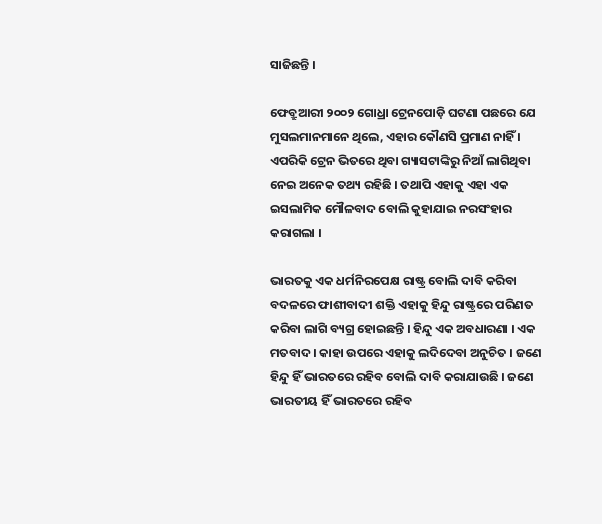ସାଜିଛନ୍ତି ।

ଫେବ୍ରୁଆରୀ ୨୦୦୨ ଗୋଧ୍ରା ଟ୍ରେନପୋଡ଼ି ଘଟଣା ପଛରେ ଯେ ମୁସଲମାନମାନେ ଥିଲେ, ଏହାର କୌଣସି ପ୍ରମାଣ ନାହିଁ । ଏପରିକି ଟ୍ରେନ ଭିତରେ ଥିବା ଗ୍ୟାସଟାଙ୍କିରୁ ନିଆଁ ଲାଗିଥିବା ନେଇ ଅନେକ ତଥ୍ୟ ରହିଛି । ତଥାପି ଏହାକୁ ଏହା ଏକ ଇସଲାମିକ ମୌଳବାଦ ବୋଲି କୁହାଯାଇ ନରସଂହାର କରାଗଲା ।

ଭାରତକୁ ଏକ ଧର୍ମନିରପେକ୍ଷ ରାଷ୍ଟ୍ର ବୋଲି ଦାବି କରିବା ବଦଳରେ ଫାଶୀବାଦୀ ଶକ୍ତି ଏହାକୁ ହିନ୍ଦୁ ରାଷ୍ଟ୍ରରେ ପରିଣତ କରିବା ଲାଗି ବ୍ୟଗ୍ର ହୋଇଛନ୍ତି । ହିନ୍ଦୁ ଏକ ଅବଧାରଣା । ଏକ ମତବାଦ । କାହା ଉପରେ ଏହାକୁ ଲଦିଦେବା ଅନୁଚିତ । ଜଣେ ହିନ୍ଦୁ ହିଁ ଭାରତରେ ରହିବ ବୋଲି ଦାବି କରାଯାଉଛି । ଜଣେ ଭାରତୀୟ ହିଁ ଭାରତରେ ରହିବ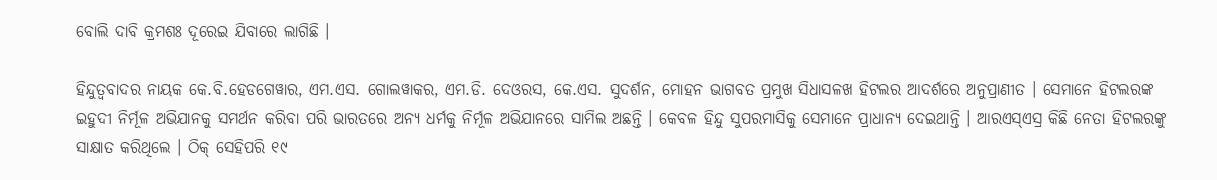ବୋଲି ଦାବି କ୍ରମଶଃ ଦୂରେଇ ଯିବାରେ ଲାଗିଛି ।

ହିନ୍ଦୁତ୍ୱବାଦର ନାୟକ କେ.ବି.ହେଡଗେୱାର, ଏମ.ଏସ. ଗୋଲୱାକର, ଏମ.ଡି. ଦେଓରସ, କେ.ଏସ. ସୁଦର୍ଶନ, ମୋହନ ଭାଗବତ ପ୍ରମୁଖ ସିଧାସଳଖ ହିଟଲର ଆଦର୍ଶରେ ଅନୁପ୍ରାଣୀତ । ସେମାନେ ହିଟଲରଙ୍କ ଇହୁଦୀ ନିର୍ମୂଳ ଅଭିଯାନକୁ ସମର୍ଥନ କରିବା ପରି ଭାରତରେ ଅନ୍ୟ ଧର୍ମକୁ ନିର୍ମୂଳ ଅଭିଯାନରେ ସାମିଲ ଅଛନ୍ତି । କେବଳ ହିନ୍ଦୁ ସୁପରମାସିକୁ ସେମାନେ ପ୍ରାଧାନ୍ୟ ଦେଇଥାନ୍ତି । ଆରଏସ୍ଏସ୍ର କିଛି ନେତା ହିଟଲରଙ୍କୁ ସାକ୍ଷାତ କରିଥିଲେ । ଠିକ୍ ସେହିପରି ୧୯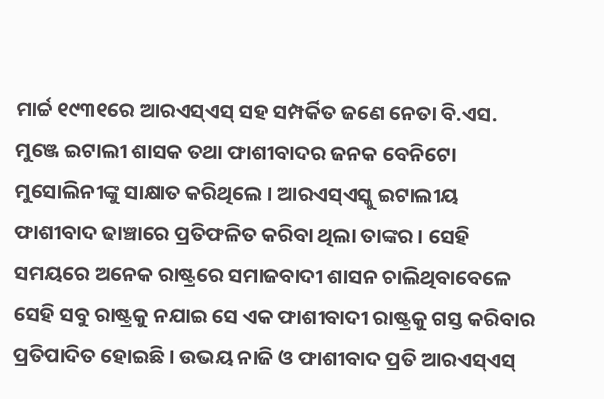ମାର୍ଚ୍ଚ ୧୯୩୧ରେ ଆରଏସ୍ଏସ୍ ସହ ସମ୍ପର୍କିତ ଜଣେ ନେତା ବି.ଏସ. ମୁଞ୍ଜେ ଇଟାଲୀ ଶାସକ ତଥା ଫାଶୀବାଦର ଜନକ ବେନିଟୋ ମୁସୋଲିନୀଙ୍କୁ ସାକ୍ଷାତ କରିଥିଲେ । ଆରଏସ୍ଏସ୍କୁ ଇଟାଲୀୟ ଫାଶୀବାଦ ଢାଞ୍ଚାରେ ପ୍ରତିଫଳିତ କରିବା ଥିଲା ତାଙ୍କର । ସେହି ସମୟରେ ଅନେକ ରାଷ୍ଟ୍ରରେ ସମାଜବାଦୀ ଶାସନ ଚାଲିଥିବାବେଳେ ସେହି ସବୁ ରାଷ୍ଟ୍ରକୁ ନଯାଇ ସେ ଏକ ଫାଶୀବାଦୀ ରାଷ୍ଟ୍ରକୁ ଗସ୍ତ କରିବାର ପ୍ରତିପାଦିତ ହୋଇଛି । ଉଭୟ ନାଜି ଓ ଫାଶୀବାଦ ପ୍ରତି ଆରଏସ୍ଏସ୍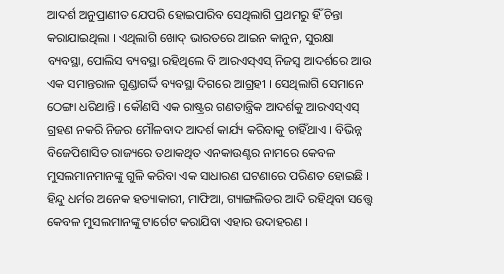ଆଦର୍ଶ ଅନୁପ୍ରାଣୀତ ଯେପରି ହୋଇପାରିବ ସେଥିଲାଗି ପ୍ରଥମରୁ ହିଁ ଚିନ୍ତା କରାଯାଇଥିଲା । ଏଥିଲାଗି ଖୋଦ୍ ଭାରତରେ ଆଇନ କାନୁନ, ସୁରକ୍ଷା ବ୍ୟବସ୍ଥା, ପୋଲିସ ବ୍ୟବସ୍ଥା ରହିଥିଲେ ବି ଆରଏସ୍ଏସ୍ ନିଜସ୍ୱ ଆଦର୍ଶରେ ଆଉ ଏକ ସମାନ୍ତରାଳ ଗୁଣ୍ଡାଗର୍ଦ୍ଦି ବ୍ୟବସ୍ଥା ଦିଗରେ ଆଗ୍ରହୀ । ସେଥିଲାଗି ସେମାନେ ଠେଙ୍ଗା ଧରିଥାନ୍ତି । କୌଣସି ଏକ ରାଷ୍ଟ୍ରର ଗଣତାନ୍ତ୍ରିକ ଆଦର୍ଶକୁ ଆରଏସ୍ଏସ୍ ଗ୍ରହଣ ନକରି ନିଜର ମୌଳବାଦ ଆଦର୍ଶ କାର୍ଯ୍ୟ କରିବାକୁ ଚାହିଁଥାଏ । ବିଭିନ୍ନ ବିଜେପିଶାସିତ ରାଜ୍ୟରେ ତଥାକଥିତ ଏନକାଉଣ୍ଟର ନାମରେ କେବଳ ମୁସଲମାନମାନଙ୍କୁ ଗୁଳି କରିବା ଏକ ସାଧାରଣ ଘଟଣାରେ ପରିଣତ ହୋଇଛି । ହିନ୍ଦୁ ଧର୍ମର ଅନେକ ହତ୍ୟାକାରୀ, ମାଫିଆ, ଗ୍ୟାଙ୍ଗଲିଡର ଆଦି ରହିଥିବା ସତ୍ତ୍ୱେ କେବଳ ମୁସଲମାନଙ୍କୁ ଟାର୍ଗେଟ କରାଯିବା ଏହାର ଉଦାହରଣ ।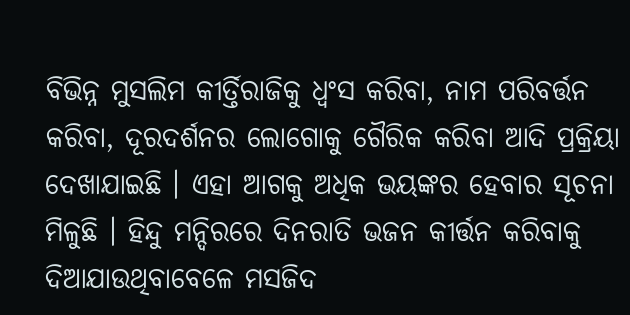ବିଭିନ୍ନ ମୁସଲିମ କୀର୍ତ୍ତିରାଜିକୁ ଧ୍ୱଂସ କରିବା, ନାମ ପରିବର୍ତ୍ତନ କରିବା, ଦୂରଦର୍ଶନର ଲୋଗୋକୁ ଗୈରିକ କରିବା ଆଦି ପ୍ରକ୍ରିୟା ଦେଖାଯାଇଛି । ଏହା ଆଗକୁ ଅଧିକ ଭୟଙ୍କର ହେବାର ସୂଚନା ମିଳୁଛି । ହିନ୍ଦୁ ମନ୍ଦିରରେ ଦିନରାତି ଭଜନ କୀର୍ତ୍ତନ କରିବାକୁ ଦିଆଯାଉଥିବାବେଳେ ମସଜିଦ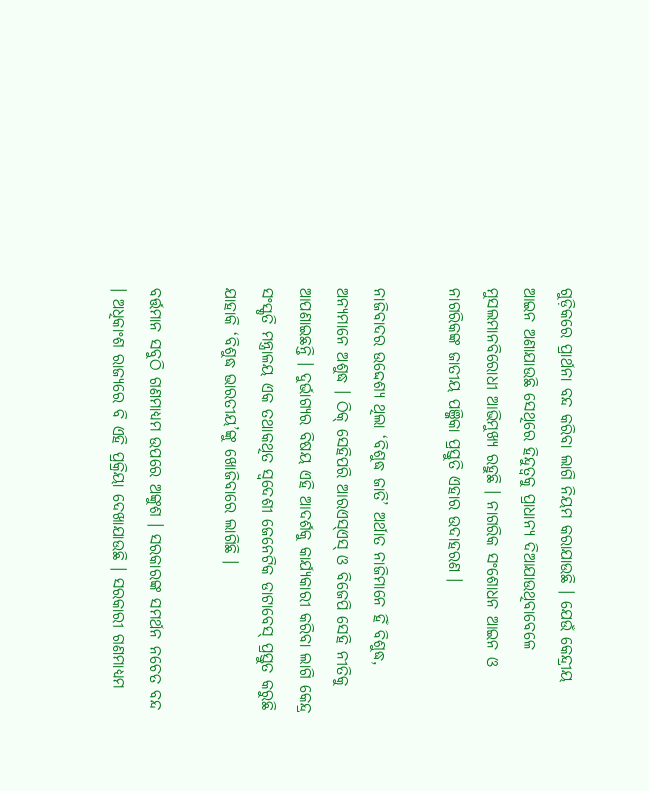ଗୁଡ଼ିକରେ ପ୍ରାର୍ଥନା ବନ୍ଦ କରିବା ଲାଗି ନିୟମ କରାଯାଉଛି । ଯେଉଁ କେନ୍ଦ୍ରୀୟ ଆଇନ ଅଣାଯାଉଛି ସେଥିରେ ହିନ୍ଦୁତ୍ୱକୁ ପ୍ରାଧାନ୍ୟ ଦିଆଯାଉଥିବାବେଳେ ମୁସଲମାନବିରୋଧୀ ଆଭିମୁଖ୍ୟ ରହୁଛି । ନାଗରିକ ସଂଶୋଧନ ଆଇନ ଓ ନାଗରିକଙ୍କ ଜାତୀୟ ପଞ୍ଜିକା ପ୍ରସ୍ତୁତି ଏହାର ଉଦାହରଣ ।

ନାଜିବାଦର ଉଦ୍ଦେଶ୍ୟ ଥିଲା ‘ବିଶୁଦ୍ଧ ଜାତି’ ଅର୍ଥାତ ନାଜିମାନେ ହିଁ ବିଶୁଦ୍ଧ, ଅନ୍ୟମାନେ ଅଶୁଦ୍ଧ । ଠିକ୍ ସେହିପରି ଆରଏସ୍ଏସ୍ ଓ ବିଜେପି ସେହି ନୀତିକୁ ଆପଣାଇଛନ୍ତି । ଦୁର୍ଭାଗ୍ୟର ବିଷୟ ଏହି ଆଦର୍ଶକୁ କାର୍ଯ୍ୟକାରୀ କରିବା ଲାଗି କେନ୍ଦ୍ର ସଂସ୍କୃତି ମନ୍ତ୍ରାଳୟ ଏକ ତଥାକଥିତ ସ୍ୱଦେଶୀ ଜେନେଟିକ ଡାଟାବେସ୍ ପ୍ରସ୍ତୁତ କରୁଛି ଯାହାକି ‘ବିଶୁଦ୍ଧ ଭାରତୀୟ’ଙ୍କୁ ଖୋଜିବାରେ ଲାଗିଛି ।

ବର୍ତ୍ତମାନ ସବୁଠି ଗଣମାଧ୍ୟମ ଉପରେ ଅଙ୍କୁଶ । ସରକାରଙ୍କ ସମର୍ଥନ ନଚେତ ବନ୍ଦ । ଅଧିକାଂଶ ରାଜ୍ୟରେ ବି ଏହି ପ୍ରକ୍ରିୟା ଦେଖାଯାଉଛି । ସରକାରୀ ଗଣମାଧ୍ୟମ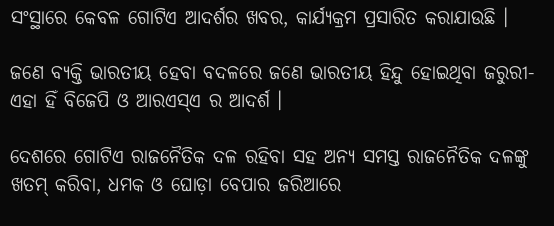ସଂସ୍ଥାରେ କେବଳ ଗୋଟିଏ ଆଦର୍ଶର ଖବର, କାର୍ଯ୍ୟକ୍ରମ ପ୍ରସାରିତ କରାଯାଉଛି ।

ଜଣେ ବ୍ୟକ୍ତି ଭାରତୀୟ ହେବା ବଦଳରେ ଜଣେ ଭାରତୀୟ ହିନ୍ଦୁ ହୋଇଥିବା ଜରୁରୀ-ଏହା ହିଁ ବିଜେପି ଓ ଆରଏସ୍ଏ ର ଆଦର୍ଶ ।

ଦେଶରେ ଗୋଟିଏ ରାଜନୈତିକ ଦଳ ରହିବା ସହ ଅନ୍ୟ ସମସ୍ତ ରାଜନୈତିକ ଦଳଙ୍କୁ ଖତମ୍ କରିବା, ଧମକ ଓ ଘୋଡ଼ା ବେପାର ଜରିଆରେ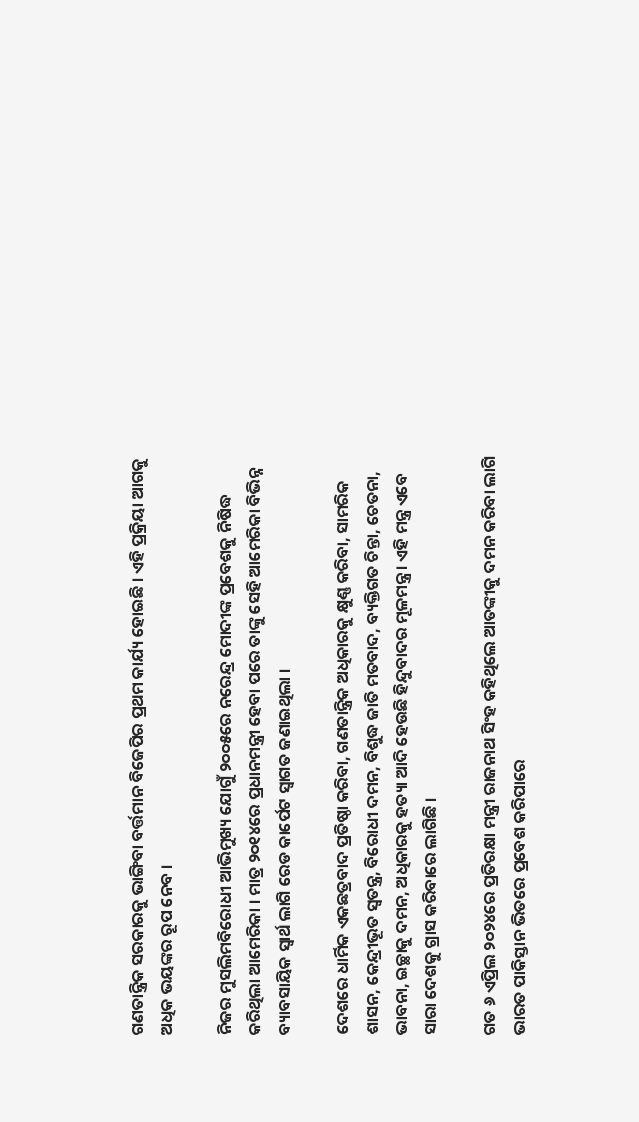ଗଣତାନ୍ତ୍ରିକ ସରକାରକୁ ଭାଙ୍ଗିବା ବର୍ତ୍ତମାନ ବିଜେପିର ପ୍ରଥମ କାର୍ଯ୍ୟ ହୋଇଛି । ଏହି ପ୍ରକ୍ରିୟା ଆଗକୁ ଅଧିକ ଭୟଙ୍କର ରୂପ ନେବ ।

ନିଜର ମୁସଲିମବିରୋଧୀ ଆଭିମୁଖ୍ୟ ଯୋଗୁଁ ୨୦୦୫ରେ ନରେନ୍ଦ୍ର ମୋଦୀଙ୍କ ପ୍ରବେଶକୁ ନିଷିଦ୍ଧ କରିଥିଲା ଆମେରିକା । ମାତ୍ର ୨୦୧୪ରେ ପ୍ରଧାନମନ୍ତ୍ରୀ ହେବା ପରେ ତାଙ୍କୁ ସେହି ଆମେରିକା ବିଭିନ୍ନ ବ୍ୟାବସାୟିକ ସ୍ୱାର୍ଥ ଲାଗି ରେଡ କାର୍ପେଟ ସ୍ୱାଗତ ଜଣାଇଥିଲା ।

ଦେଶରେ ଧାର୍ମିକ ଏକଛତ୍ରବାଦ ପ୍ରତିଷ୍ଠା କରିବା, ଗଣତାନ୍ତ୍ରିକ ଅଧିକାରକୁ କ୍ଷୁଣ୍ଣ କରିବା, ସାମରିକ ଶାସନ, କେନ୍ଦ୍ରୀଭୂତ ସ୍ୱତନ୍ତ୍ର, ବିରୋଧୀ ଦମନ, ବିଶୁଦ୍ଧ ଜାତି ମତବାଦ, ବ୍ୟକ୍ତିଗତ ଚିନ୍ତା, ଚେତନା, ଭାବନା, ଇଚ୍ଛାକୁ ଦମନ, ଅଧିକାରକୁ ହତ୍ୟା ଆଦି ହେଉଛି ହିନ୍ଦୁବାଦର ମୂଳମନ୍ତ୍ର । ଏହି ମନ୍ତ୍ର ଏବେ ସାରା ଦେଶକୁ ଗ୍ରାସ କରିବାରେ ଲାଗିଛି ।

ଗତ ୬ ଏପ୍ରିଲ ୨୦୨୪ରେ ପ୍ରତିରକ୍ଷା ମନ୍ତ୍ରୀ ରାଜନାଥ ସିଂହ କହିଥିଲେ ଆତଙ୍କୀକୁ ଦମନ କରିବା ଲାଗି ଭାରତ ପାକିସ୍ତାନ ଭିତରେ ପ୍ରବେଶ କରିପାରେ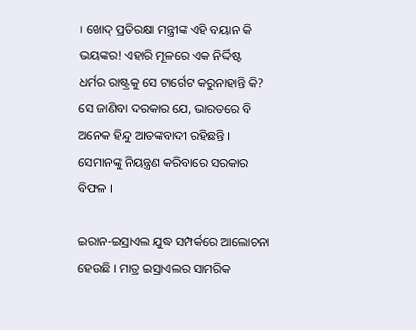। ଖୋଦ୍ ପ୍ରତିରକ୍ଷା ମନ୍ତ୍ରୀଙ୍କ ଏହି ବୟାନ କି ଭୟଙ୍କର! ଏହାରି ମୂଳରେ ଏକ ନିର୍ଦ୍ଦିଷ୍ଟ ଧର୍ମର ରାଷ୍ଟ୍ରକୁ ସେ ଟାର୍ଗେଟ କରୁନାହାନ୍ତି କି? ସେ ଜାଣିବା ଦରକାର ଯେ, ଭାରତରେ ବି ଅନେକ ହିନ୍ଦୁ ଆତଙ୍କବାଦୀ ରହିଛନ୍ତି । ସେମାନଙ୍କୁ ନିୟନ୍ତ୍ରଣ କରିବାରେ ସରକାର ବିଫଳ ।

ଇରାନ-ଇସ୍ରାଏଲ ଯୁଦ୍ଧ ସମ୍ପର୍କରେ ଆଲୋଚନା ହେଉଛି । ମାତ୍ର ଇସ୍ରାଏଲର ସାମରିକ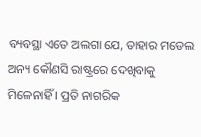ବ୍ୟବସ୍ଥା ଏତେ ଅଲଗା ଯେ, ତାହାର ମଡେଲ ଅନ୍ୟ କୌଣସି ରାଷ୍ଟ୍ରରେ ଦେଖିବାକୁ ମିଳେନାହିଁ । ପ୍ରତି ନାଗରିକ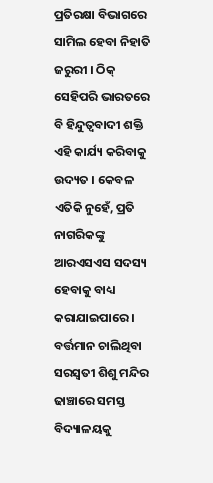ପ୍ରତିରକ୍ଷା ବିଭାଗରେ ସାମିଲ ହେବା ନିହାତି ଜରୁରୀ । ଠିକ୍ ସେହିପରି ଭାରତରେ ବି ହିନ୍ଦୁତ୍ୱବାଦୀ ଶକ୍ତି ଏହି କାର୍ଯ୍ୟ କରିବାକୁ ଉଦ୍ୟତ । କେବଳ ଏତିକି ନୁହେଁ, ପ୍ରତି ନାଗରିକଙ୍କୁ ଆରଏସଏସ ସଦସ୍ୟ ହେବାକୁ ବାଧ୍ୟ କରାଯାଇପାରେ । ବର୍ତ୍ତମାନ ଚାଲିଥିବା ସରସ୍ୱତୀ ଶିଶୁ ମନ୍ଦିର ଢାଞ୍ଚାରେ ସମସ୍ତ ବିଦ୍ୟାଳୟକୁ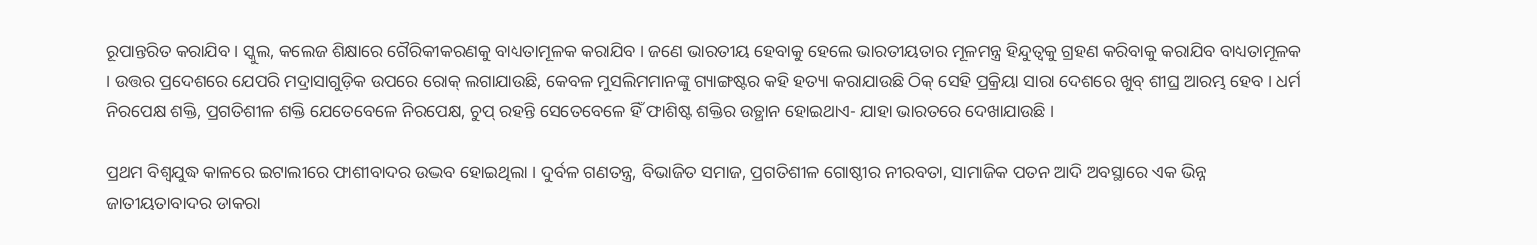ରୂପାନ୍ତରିତ କରାଯିବ । ସ୍କୁଲ, କଲେଜ ଶିକ୍ଷାରେ ଗୈରିକୀକରଣକୁ ବାଧ୍ୟତାମୂଳକ କରାଯିବ । ଜଣେ ଭାରତୀୟ ହେବାକୁ ହେଲେ ଭାରତୀୟତାର ମୂଳମନ୍ତ୍ର ହିନ୍ଦୁତ୍ୱକୁ ଗ୍ରହଣ କରିବାକୁ କରାଯିବ ବାଧ୍ୟତାମୂଳକ । ଉତ୍ତର ପ୍ରଦେଶରେ ଯେପରି ମଦ୍ରାସାଗୁଡ଼ିକ ଉପରେ ରୋକ୍ ଲଗାଯାଉଛି, କେବଳ ମୁସଲିମମାନଙ୍କୁ ଗ୍ୟାଙ୍ଗଷ୍ଟର କହି ହତ୍ୟା କରାଯାଉଛି ଠିକ୍ ସେହି ପ୍ରକ୍ରିୟା ସାରା ଦେଶରେ ଖୁବ୍ ଶୀଘ୍ର ଆରମ୍ଭ ହେବ । ଧର୍ମ ନିରପେକ୍ଷ ଶକ୍ତି, ପ୍ରଗତିଶୀଳ ଶକ୍ତି ଯେତେବେଳେ ନିରପେକ୍ଷ, ଚୁପ୍ ରହନ୍ତି ସେତେବେଳେ ହିଁ ଫାଶିଷ୍ଟ ଶକ୍ତିର ଉତ୍ଥାନ ହୋଇଥାଏ- ଯାହା ଭାରତରେ ଦେଖାଯାଉଛି ।

ପ୍ରଥମ ବିଶ୍ୱଯୁଦ୍ଧ କାଳରେ ଇଟାଲୀରେ ଫାଶୀବାଦର ଉଦ୍ଭବ ହୋଇଥିଲା । ଦୁର୍ବଳ ଗଣତନ୍ତ୍ର, ବିଭାଜିତ ସମାଜ, ପ୍ରଗତିଶୀଳ ଗୋଷ୍ଠୀର ନୀରବତା, ସାମାଜିକ ପତନ ଆଦି ଅବସ୍ଥାରେ ଏକ ଭିନ୍ନ ଜାତୀୟତାବାଦର ଡାକରା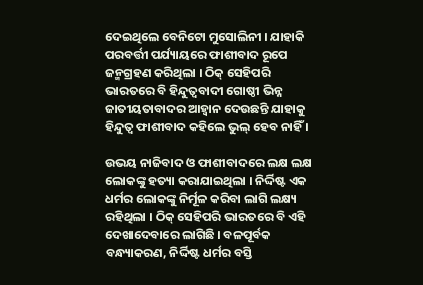ଦେଇଥିଲେ ବେନିଟୋ ମୁସୋଲିନୀ । ଯାହାକି ପରବର୍ତ୍ତୀ ପର୍ଯ୍ୟାୟରେ ଫାଶୀବାଦ ରୂପେ ଜନ୍ମଗ୍ରହଣ କରିଥିଲା । ଠିକ୍ ସେହିପରି ଭାରତରେ ବି ହିନ୍ଦୁତ୍ୱବାଦୀ ଗୋଷ୍ଠୀ ଭିନ୍ନ ଜାତୀୟତାବାଦର ଆହ୍ୱାନ ଦେଉଛନ୍ତି ଯାହାକୁ ହିନ୍ଦୁତ୍ୱ ଫାଶୀବାଦ କହିଲେ ଭୁଲ୍ ହେବ ନାହିଁ ।

ଉଭୟ ନାଜିବାଦ ଓ ଫାଶୀବାଦରେ ଲକ୍ଷ ଲକ୍ଷ ଲୋକଙ୍କୁ ହତ୍ୟା କରାଯାଇଥିଲା । ନିର୍ଦ୍ଦିଷ୍ଟ ଏକ ଧର୍ମର ଲୋକଙ୍କୁ ନିର୍ମୂଳ କରିବା ଲାଗି ଲକ୍ଷ୍ୟ ରହିଥିଲା । ଠିକ୍ ସେହିପରି ଭାରତରେ ବି ଏହି ଦେଖାଦେବାରେ ଲାଗିଛି । ବଳପୂର୍ବକ ବନ୍ଧ୍ୟାକରଣ, ନିର୍ଦ୍ଦିଷ୍ଟ ଧର୍ମର ବସ୍ତି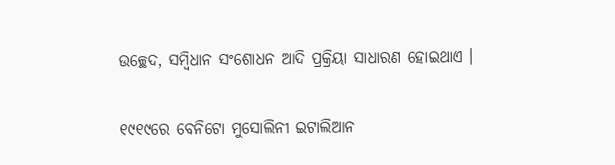ଉଚ୍ଛେଦ, ସମ୍ବିଧାନ ସଂଶୋଧନ ଆଦି ପ୍ରକ୍ରିୟା ସାଧାରଣ ହୋଇଥାଏ ।

୧୯୧୯ରେ ବେନିଟୋ ମୁସୋଲିନୀ ଇଟାଲିଆନ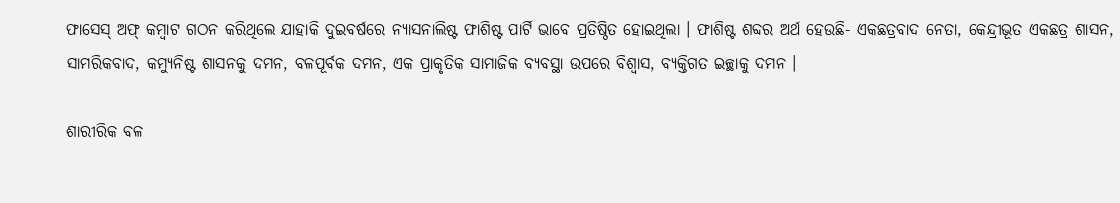ଫାସେସ୍ ଅଫ୍ କମ୍ବାଟ ଗଠନ କରିଥିଲେ ଯାହାକି ଦୁଇବର୍ଷରେ ନ୍ୟାସନାଲିଷ୍ଟ ଫାଶିଷ୍ଟ ପାର୍ଟି ଭାବେ ପ୍ରତିଷ୍ଠିତ ହୋଇଥିଲା । ଫାଶିଷ୍ଟ ଶବ୍ଦର ଅର୍ଥ ହେଉଛି- ଏକଛତ୍ରବାଦ ନେତା, କେନ୍ଦ୍ରୀଭୂତ ଏକଛତ୍ର ଶାସନ, ସାମରିକବାଦ, କମ୍ୟୁନିଷ୍ଟ ଶାସନକୁ ଦମନ, ବଳପୂର୍ବକ ଦମନ, ଏକ ପ୍ରାକୃତିକ ସାମାଜିକ ବ୍ୟବସ୍ଥା ଉପରେ ବିଶ୍ୱାସ, ବ୍ୟକ୍ତିଗତ ଇଚ୍ଛାକୁ ଦମନ ।

ଶାରୀରିକ ବଳ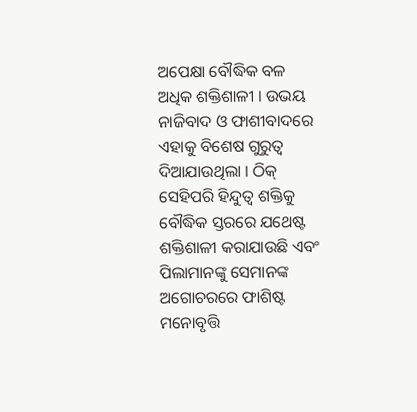ଅପେକ୍ଷା ବୌଦ୍ଧିକ ବଳ ଅଧିକ ଶକ୍ତିଶାଳୀ । ଉଭୟ ନାଜିବାଦ ଓ ଫାଶୀବାଦରେ ଏହାକୁ ବିଶେଷ ଗୁରୁତ୍ୱ ଦିଆଯାଉଥିଲା । ଠିକ୍ ସେହିପରି ହିନ୍ଦୁତ୍ୱ ଶକ୍ତିକୁ ବୌଦ୍ଧିକ ସ୍ତରରେ ଯଥେଷ୍ଟ ଶକ୍ତିଶାଳୀ କରାଯାଉଛି ଏବଂ ପିଲାମାନଙ୍କୁ ସେମାନଙ୍କ ଅଗୋଚରରେ ଫାଶିଷ୍ଟ ମନୋବୃତ୍ତି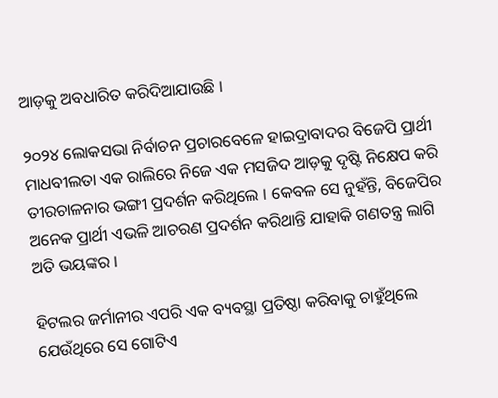ଆଡ଼କୁ ଅବଧାରିତ କରିଦିଆଯାଉଛି ।

୨୦୨୪ ଲୋକସଭା ନିର୍ବାଚନ ପ୍ରଚାରବେଳେ ହାଇଦ୍ରାବାଦର ବିଜେପି ପ୍ରାର୍ଥୀ ମାଧବୀଲତା ଏକ ରାଲିରେ ନିଜେ ଏକ ମସଜିଦ ଆଡ଼କୁ ଦୃଷ୍ଟି ନିକ୍ଷେପ କରି ତୀରଚାଳନାର ଭଙ୍ଗୀ ପ୍ରଦର୍ଶନ କରିଥିଲେ । କେବଳ ସେ ନୁହଁନ୍ତି, ବିଜେପିର ଅନେକ ପ୍ରାର୍ଥୀ ଏଭଳି ଆଚରଣ ପ୍ରଦର୍ଶନ କରିଥାନ୍ତି ଯାହାକି ଗଣତନ୍ତ୍ର ଲାଗି ଅତି ଭୟଙ୍କର ।

ହିଟଲର ଜର୍ମାନୀର ଏପରି ଏକ ବ୍ୟବସ୍ଥା ପ୍ରତିଷ୍ଠା କରିବାକୁ ଚାହୁଁଥିଲେ ଯେଉଁଥିରେ ସେ ଗୋଟିଏ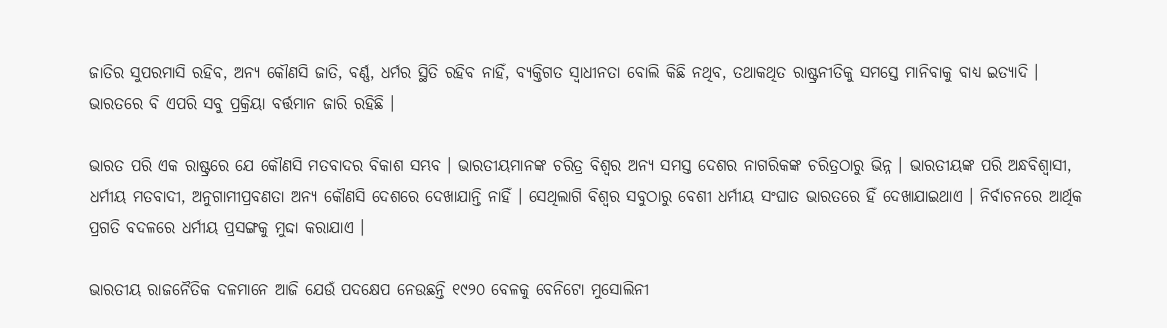ଜାତିର ସୁପରମାସି ରହିବ, ଅନ୍ୟ କୌଣସି ଜାତି, ବର୍ଣ୍ଣ, ଧର୍ମର ସ୍ଥିତି ରହିବ ନାହିଁ, ବ୍ୟକ୍ତିଗତ ସ୍ୱାଧୀନତା ବୋଲି କିଛି ନଥିବ, ତଥାକଥିତ ରାଷ୍ଟ୍ରନୀତିକୁ ସମସ୍ତେ ମାନିବାକୁ ବାଧ୍ୟ ଇତ୍ୟାଦି । ଭାରତରେ ବି ଏପରି ସବୁ ପ୍ରକ୍ରିୟା ବର୍ତ୍ତମାନ ଜାରି ରହିଛି ।

ଭାରତ ପରି ଏକ ରାଷ୍ଟ୍ରରେ ଯେ କୌଣସି ମତବାଦର ବିକାଶ ସମ୍ଭବ । ଭାରତୀୟମାନଙ୍କ ଚରିତ୍ର ବିଶ୍ୱର ଅନ୍ୟ ସମସ୍ତ ଦେଶର ନାଗରିକଙ୍କ ଚରିତ୍ରଠାରୁ ଭିନ୍ନ । ଭାରତୀୟଙ୍କ ପରି ଅନ୍ଧବିଶ୍ୱାସୀ, ଧର୍ମୀୟ ମତବାଦୀ, ଅନୁଗାମୀପ୍ରବଣତା ଅନ୍ୟ କୌଣସି ଦେଶରେ ଦେଖାଯାନ୍ତି ନାହିଁ । ସେଥିଲାଗି ବିଶ୍ୱର ସବୁଠାରୁ ବେଶୀ ଧର୍ମୀୟ ସଂଘାତ ଭାରତରେ ହିଁ ଦେଖାଯାଇଥାଏ । ନିର୍ବାଚନରେ ଆର୍ଥିକ ପ୍ରଗତି ବଦଳରେ ଧର୍ମୀୟ ପ୍ରସଙ୍ଗକୁ ମୁଦ୍ଦା କରାଯାଏ ।

ଭାରତୀୟ ରାଜନୈତିକ ଦଳମାନେ ଆଜି ଯେଉଁ ପଦକ୍ଷେପ ନେଉଛନ୍ତି ୧୯୨୦ ବେଳକୁ ବେନିଟୋ ମୁସୋଲିନୀ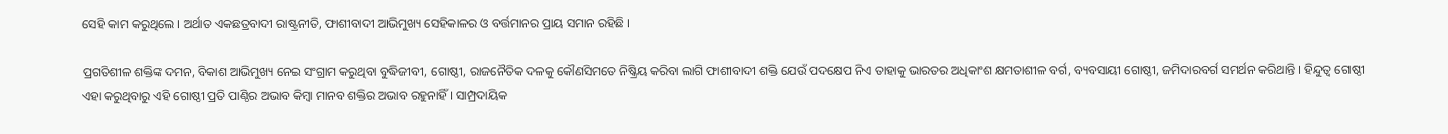ସେହି କାମ କରୁଥିଲେ । ଅର୍ଥାତ ଏକଛତ୍ରବାଦୀ ରାଷ୍ଟ୍ରନୀତି, ଫାଶୀବାଦୀ ଆଭିମୁଖ୍ୟ ସେହିକାଳର ଓ ବର୍ତ୍ତମାନର ପ୍ରାୟ ସମାନ ରହିଛି ।

ପ୍ରଗତିଶୀଳ ଶକ୍ତିଙ୍କ ଦମନ, ବିକାଶ ଆଭିମୁଖ୍ୟ ନେଇ ସଂଗ୍ରାମ କରୁଥିବା ବୁଦ୍ଧିଜୀବୀ, ଗୋଷ୍ଠୀ, ରାଜନୈତିକ ଦଳକୁ କୌଣସିମତେ ନିଷ୍କ୍ରିୟ କରିବା ଲାଗି ଫାଶୀବାଦୀ ଶକ୍ତି ଯେଉଁ ପଦକ୍ଷେପ ନିଏ ତାହାକୁ ଭାରତର ଅଧିକାଂଶ କ୍ଷମତାଶୀଳ ବର୍ଗ, ବ୍ୟବସାୟୀ ଗୋଷ୍ଠୀ, ଜମିଦାରବର୍ଗ ସମର୍ଥନ କରିଥାନ୍ତି । ହିନ୍ଦୁତ୍ୱ ଗୋଷ୍ଠୀ ଏହା କରୁଥିବାରୁ ଏହି ଗୋଷ୍ଠୀ ପ୍ରତି ପାଣ୍ଠିର ଅଭାବ କିମ୍ବା ମାନବ ଶକ୍ତିର ଅଭାବ ରହୁନାହିଁ । ସାମ୍ପ୍ରଦାୟିକ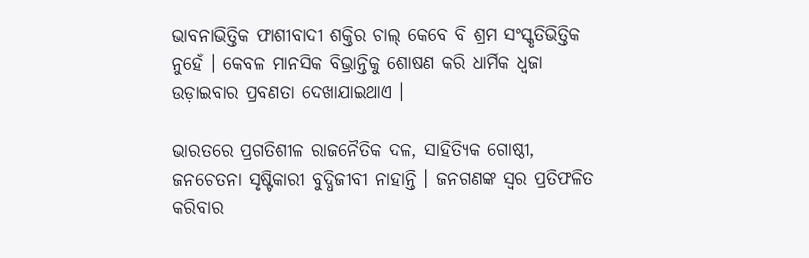ଭାବନାଭିତ୍ତିକ ଫାଶୀବାଦୀ ଶକ୍ତିର ଚାଲ୍ କେବେ ବି ଶ୍ରମ ସଂସ୍କୃତିଭିତ୍ତିକ ନୁହେଁ । କେବଳ ମାନସିକ ବିଭ୍ରାନ୍ତିକୁ ଶୋଷଣ କରି ଧାର୍ମିକ ଧ୍ୱଜା ଉଡ଼ାଇବାର ପ୍ରବଣତା ଦେଖାଯାଇଥାଏ ।

ଭାରତରେ ପ୍ରଗତିଶୀଳ ରାଜନୈତିକ ଦଳ, ସାହିତ୍ୟିକ ଗୋଷ୍ଠୀ, ଜନଚେତନା ସୃଷ୍ଟିକାରୀ ବୁଦ୍ଧିଜୀବୀ ନାହାନ୍ତି । ଜନଗଣଙ୍କ ସ୍ୱର ପ୍ରତିଫଳିତ କରିବାର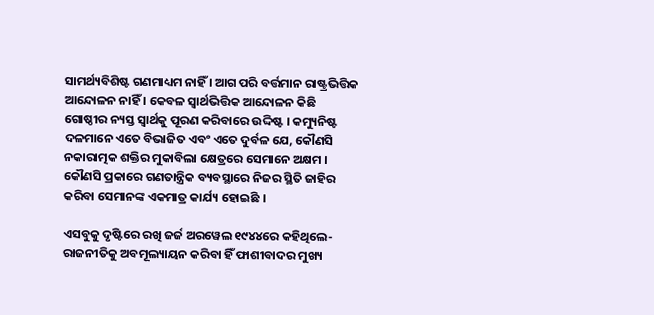ସାମର୍ଥ୍ୟବିଶିଷ୍ଟ ଗଣମାଧ୍ୟମ ନାହିଁ । ଆଗ ପରି ବର୍ତ୍ତମାନ ରାଷ୍ଟ୍ରଭିତ୍ତିକ ଆନ୍ଦୋଳନ ନାହିଁ । କେବଳ ସ୍ୱାର୍ଥଭିତ୍ତିକ ଆନ୍ଦୋଳନ କିଛି ଗୋଷ୍ଠୀର ନ୍ୟସ୍ତ ସ୍ୱାର୍ଥକୁ ପୂରଣ କରିବାରେ ଉଦ୍ଦିଷ୍ଟ । କମ୍ୟୁନିଷ୍ଟ ଦଳମାନେ ଏତେ ବିଭାଜିତ ଏବଂ ଏତେ ଦୁର୍ବଳ ଯେ, କୌଣସି ନକାରାତ୍ମକ ଶକ୍ତିର ମୁକାବିଲା କ୍ଷେତ୍ରରେ ସେମାନେ ଅକ୍ଷମ । କୌଣସି ପ୍ରକାରେ ଗଣତାନ୍ତ୍ରିକ ବ୍ୟବସ୍ଥାରେ ନିଜର ସ୍ଥିତି ଜାହିର କରିବା ସେମାନଙ୍କ ଏକମାତ୍ର କାର୍ଯ୍ୟ ହୋଇଛି ।

ଏସବୁକୁ ଦୃଷ୍ଟିରେ ରଖି ଜର୍ଜ ଅରୱେଲ ୧୯୪୪ରେ କହିଥିଲେ- ରାଜନୀତିକୁ ଅବମୂଲ୍ୟାୟନ କରିବା ହିଁ ଫାଶୀବାଦର ମୁଖ୍ୟ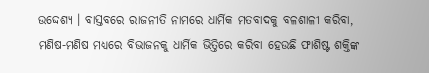ଉଦ୍ଦେଶ୍ୟ । ବାସ୍ତବରେ ରାଜନୀତି ନାମରେ ଧାର୍ମିକ ମତବାଦକୁ ବଳଶାଳୀ କରିବା, ମଣିଷ-ମଣିଷ ମଧ୍ୟରେ ବିଭାଜନକୁ ଧାର୍ମିକ ଭିତ୍ତିରେ କରିବା ହେଉଛି ଫାଶିଷ୍ଟ ଶକ୍ତିଙ୍କ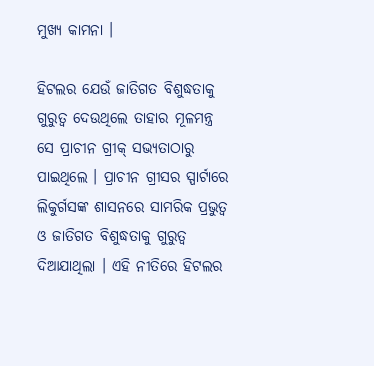ମୁଖ୍ୟ କାମନା ।

ହିଟଲର ଯେଉଁ ଜାତିଗତ ବିଶୁଦ୍ଧତାକୁ ଗୁରୁତ୍ୱ ଦେଉଥିଲେ ତାହାର ମୂଳମନ୍ତ୍ର ସେ ପ୍ରାଚୀନ ଗ୍ରୀକ୍ ସଭ୍ୟତାଠାରୁ ପାଇଥିଲେ । ପ୍ରାଚୀନ ଗ୍ରୀସର ସ୍ପାର୍ଟାରେ ଲିକୁର୍ଗସଙ୍କ ଶାସନରେ ସାମରିକ ପ୍ରଭୁତ୍ୱ ଓ ଜାତିଗତ ବିଶୁଦ୍ଧତାକୁ ଗୁରୁତ୍ୱ ଦିଆଯାଥିଲା । ଏହି ନୀତିରେ ହିଟଲର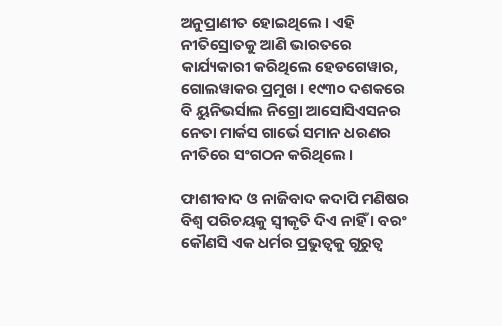ଅନୁପ୍ରାଣୀତ ହୋଇଥିଲେ । ଏହି ନୀତିସ୍ରୋତକୁ ଆଣି ଭାରତରେ କାର୍ଯ୍ୟକାରୀ କରିଥିଲେ ହେଡଗେୱାର, ଗୋଲୱାକର ପ୍ରମୁଖ । ୧୯୩୦ ଦଶକରେ ବି ୟୁନିଭର୍ସାଲ ନିଗ୍ରୋ ଆସୋସିଏସନର ନେତା ମାର୍କସ ଗାର୍ଭେ ସମାନ ଧରଣର ନୀତିରେ ସଂଗଠନ କରିଥିଲେ ।

ଫାଶୀବାଦ ଓ ନାଜିବାଦ କଦାପି ମଣିଷର ବିଶ୍ୱ ପରିଚୟକୁ ସ୍ୱୀକୃତି ଦିଏ ନାହିଁ । ବରଂ କୌଣସି ଏକ ଧର୍ମର ପ୍ରଭୁତ୍ୱକୁ ଗୁରୁତ୍ୱ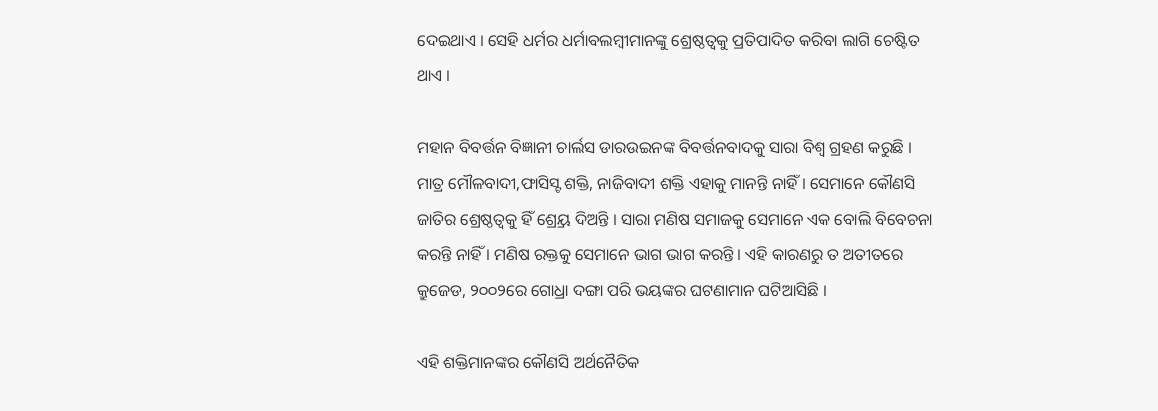ଦେଇଥାଏ । ସେହି ଧର୍ମର ଧର୍ମାବଲମ୍ବୀମାନଙ୍କୁ ଶ୍ରେଷ୍ଠତ୍ୱକୁ ପ୍ରତିପାଦିତ କରିବା ଲାଗି ଚେଷ୍ଟିତ ଥାଏ ।

ମହାନ ବିବର୍ତ୍ତନ ବିଜ୍ଞାନୀ ଚାର୍ଲସ ଡାରଉଇନଙ୍କ ବିବର୍ତ୍ତନବାଦକୁ ସାରା ବିଶ୍ୱ ଗ୍ରହଣ କରୁଛି । ମାତ୍ର ମୌଳବାଦୀ,ଫାସିସ୍ଟ ଶକ୍ତି, ନାଜିବାଦୀ ଶକ୍ତି ଏହାକୁ ମାନନ୍ତି ନାହିଁ । ସେମାନେ କୌଣସି ଜାତିର ଶ୍ରେଷ୍ଠତ୍ୱକୁ ହିଁ ଶ୍ର୍ରେୟ ଦିଅନ୍ତି । ସାରା ମଣିଷ ସମାଜକୁ ସେମାନେ ଏକ ବୋଲି ବିବେଚନା କରନ୍ତି ନାହିଁ । ମଣିଷ ରକ୍ତକୁ ସେମାନେ ଭାଗ ଭାଗ କରନ୍ତି । ଏହି କାରଣରୁ ତ ଅତୀତରେ କ୍ରୁଜେଡ, ୨୦୦୨ରେ ଗୋଧ୍ରା ଦଙ୍ଗା ପରି ଭୟଙ୍କର ଘଟଣାମାନ ଘଟିଆସିଛି ।

ଏହି ଶକ୍ତିମାନଙ୍କର କୌଣସି ଅର୍ଥନୈତିକ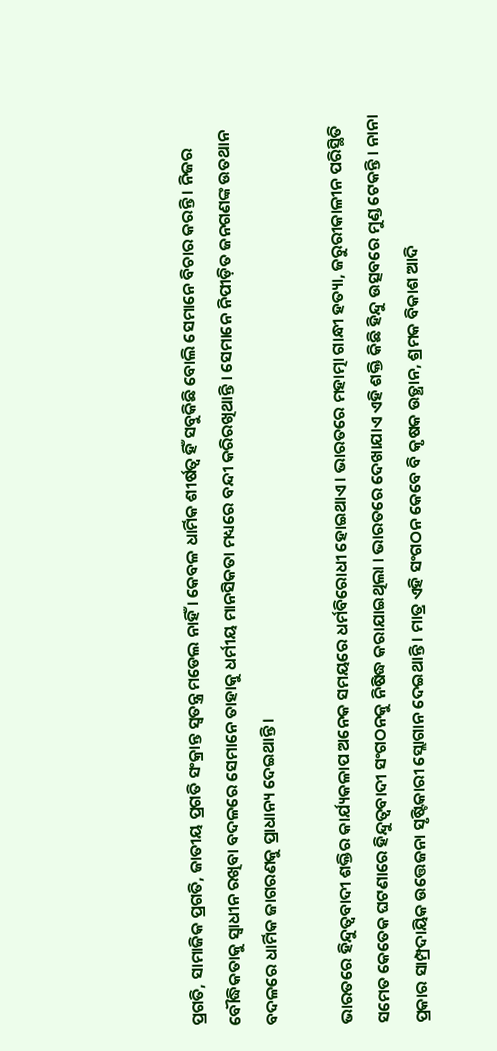ପ୍ରଗତି, ସାମାଜିକ ପ୍ରଗତି, ଜାତୀୟ ପ୍ରଗତି ସଂକ୍ରାନ୍ତ ସ୍ୱତନ୍ତ୍ର ମଡେଲ ନାହିଁ । କେବଳ ଧାର୍ମିକ ଶୀର୍ଷତ୍ୱ ହିଁ ସବୁକିଛି ବୋଲି ସେମାନେ ବିଚାର କରନ୍ତି । ନିଜର ବୌଦ୍ଧିକତାକୁ ସ୍ୱାଧୀନ ରଖିବା ବଦଳରେ ସେମାନେ ତାହାକୁ ଧର୍ମୀୟ ମାନସିକତା ମଧ୍ୟରେ ବନ୍ଦୀ କରିରଖିଥାନ୍ତି । ସେମାନେ ନିପୀଡ଼ିତ ଜନଗଣଙ୍କ ଉତଥାନ ବଦଳରେ ଧାର୍ମିକ ଜାଗରଣକୁ ପ୍ରାଧାନ୍ୟ ଦେଇଥାନ୍ତି ।

ଭାରତରେ ହିନ୍ଦୁତ୍ୱବାଦୀ ଶକ୍ତିର କାର୍ଯ୍ୟକଳାପ ଅନେକ ସମୟରେ ଧର୍ମବିରୋଧୀ ହୋଇଥାଏ । ଭାରତରେ ମହାତ୍ମା ଗାନ୍ଧୀ ହତ୍ୟା, ଜରୁରୀକାଳୀନ ପରିସ୍ଥିତି ସମେତ କେତେକ ଘଟଣାରେ ହିନ୍ଦୁତ୍ୱବାଦୀ ସଂଗଠନକୁ ନିଷିଦ୍ଧ କରାଯାଇଥିଲା । ଭାରତରେ ଦେଖାଯାଏ ଏହି ଶକ୍ତି କିଛି ହିନ୍ଦୁ ଉତ୍ସବରେ ମୁଣ୍ଡ ଟେକନ୍ତି । ନାନା ପ୍ରକାର ସାମ୍ପ୍ରଦାୟିକ ଉତ୍ତେଜନା ସୃଷ୍ଟିକାରୀ ସ୍ଲୋଗାନ ଦେଇଥାନ୍ତି । ମାତ୍ର ଏହି ସଂଗଠନ କେବେ ବି କୃଷକ ଉତ୍ଥାନ, ଶ୍ରମକ ବିକାଶ ଆଦି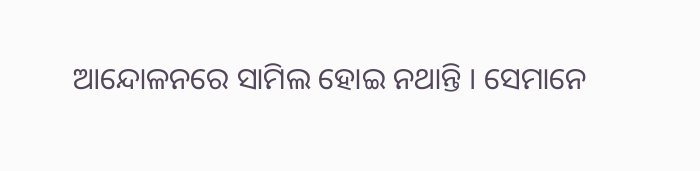ଆନ୍ଦୋଳନରେ ସାମିଲ ହୋଇ ନଥାନ୍ତି । ସେମାନେ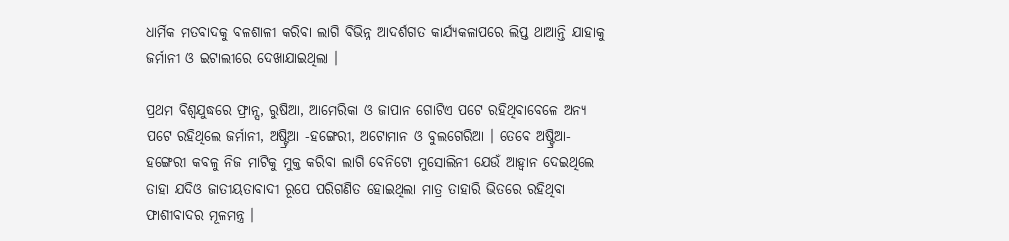ଧାର୍ମିକ ମତବାଦକୁ ବଳଶାଳୀ କରିବା ଲାଗି ବିଭିନ୍ନ ଆଦର୍ଶଗତ କାର୍ଯ୍ୟକଳାପରେ ଲିପ୍ତ ଥାଆନ୍ତି ଯାହାକୁ ଜର୍ମାନୀ ଓ ଇଟାଲୀରେ ଦେଖାଯାଇଥିଲା ।

ପ୍ରଥମ ବିଶ୍ୱଯୁଦ୍ଧରେ ଫ୍ରାନ୍ସ, ରୁଷିଆ, ଆମେରିକା ଓ ଜାପାନ ଗୋଟିଏ ପଟେ ରହିଥିବାବେଳେ ଅନ୍ୟ ପଟେ ରହିଥିଲେ ଜର୍ମାନୀ, ଅଷ୍ଟ୍ରିଆ -ହଙ୍ଗେରୀ, ଅଟୋମାନ ଓ ବୁଲଗେରିଆ । ତେବେ ଅଷ୍ଟ୍ରିଆ-ହଙ୍ଗେରୀ କବଳୁ ନିଜ ମାଟିକୁ ମୁକ୍ତ କରିବା ଲାଗି ବେନିଟୋ ମୁସୋଲିନୀ ଯେଉଁ ଆହ୍ୱାନ ଦେଇଥିଲେ ତାହା ଯଦିଓ ଜାତୀୟତାବାଦୀ ରୂପେ ପରିଗଣିତ ହୋଇଥିଲା ମାତ୍ର ତାହାରି ଭିତରେ ରହିଥିବା ଫାଶୀବାଦର ମୂଳମନ୍ତ୍ର ।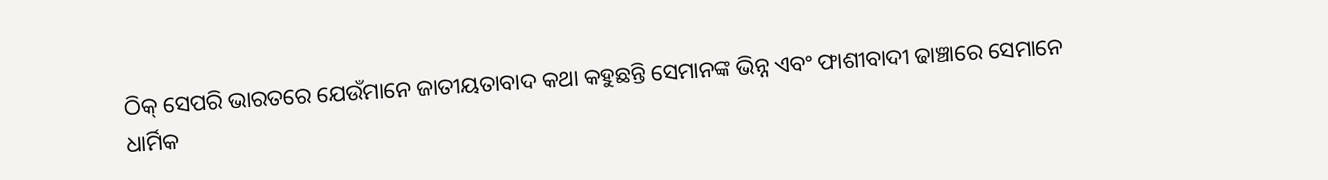ଠିକ୍ ସେପରି ଭାରତରେ ଯେଉଁମାନେ ଜାତୀୟତାବାଦ କଥା କହୁଛନ୍ତି ସେମାନଙ୍କ ଭିନ୍ନ ଏବଂ ଫାଶୀବାଦୀ ଢାଞ୍ଚାରେ ସେମାନେ ଧାର୍ମିକ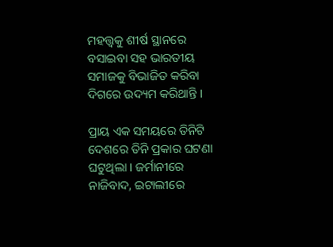ମହତ୍ତ୍ୱକୁ ଶୀର୍ଷ ସ୍ଥାନରେ ବସାଇବା ସହ ଭାରତୀୟ ସମାଜକୁ ବିଭାଜିତ କରିବା ଦିଗରେ ଉଦ୍ୟମ କରିଥାନ୍ତି ।

ପ୍ରାୟ ଏକ ସମୟରେ ତିନିଟି ଦେଶରେ ତିନି ପ୍ରକାର ଘଟଣା ଘଟୁଥିଲା । ଜର୍ମାନୀରେ ନାଜିବାଦ, ଇଟାଲୀରେ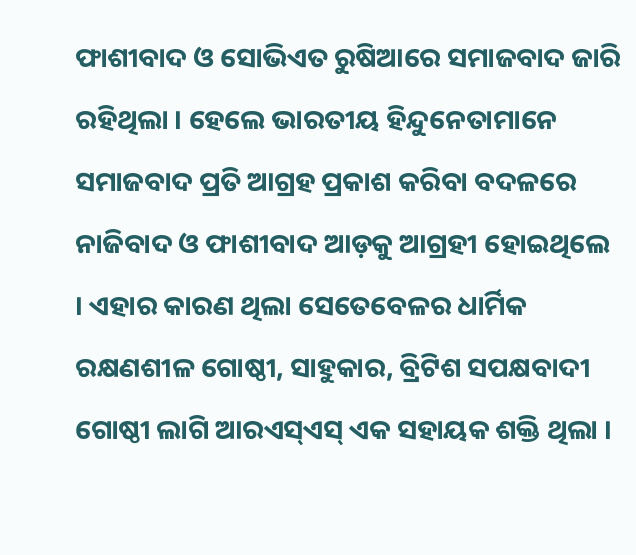ଫାଶୀବାଦ ଓ ସୋଭିଏତ ରୁଷିଆରେ ସମାଜବାଦ ଜାରି ରହିଥିଲା । ହେଲେ ଭାରତୀୟ ହିନ୍ଦୁନେତାମାନେ ସମାଜବାଦ ପ୍ରତି ଆଗ୍ରହ ପ୍ରକାଶ କରିବା ବଦଳରେ ନାଜିବାଦ ଓ ଫାଶୀବାଦ ଆଡ଼କୁ ଆଗ୍ରହୀ ହୋଇଥିଲେ । ଏହାର କାରଣ ଥିଲା ସେତେବେଳର ଧାର୍ମିକ ରକ୍ଷଣଶୀଳ ଗୋଷ୍ଠୀ, ସାହୁକାର, ବ୍ରିଟିଶ ସପକ୍ଷବାଦୀ ଗୋଷ୍ଠୀ ଲାଗି ଆରଏସ୍ଏସ୍ ଏକ ସହାୟକ ଶକ୍ତି ଥିଲା ।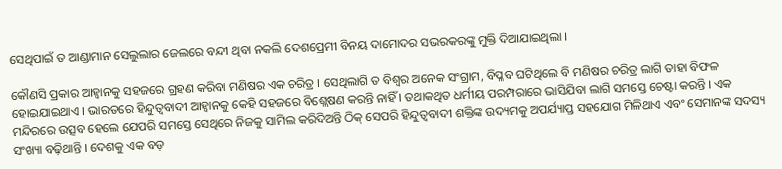ସେଥିପାଇଁ ତ ଆଣ୍ଡାମାନ ସେଲୁଲାର ଜେଲରେ ବନ୍ଦୀ ଥିବା ନକଲି ଦେଶପ୍ରେମୀ ବିନୟ ଦାମୋଦର ସଭରକରଙ୍କୁ ମୁକ୍ତି ଦିଆଯାଇଥିଲା ।

କୌଣସି ପ୍ରକାର ଆହ୍ୱାନକୁ ସହଜରେ ଗ୍ରହଣ କରିବା ମଣିଷର ଏକ ଚରିତ୍ର । ସେଥିଲାଗି ତ ବିଶ୍ୱର ଅନେକ ସଂଗ୍ରାମ, ବିପ୍ଳବ ଘଟିଥିଲେ ବି ମଣିଷର ଚରିତ୍ର ଲାଗି ତାହା ବିଫଳ ହୋଇଯାଇଥାଏ । ଭାରତରେ ହିନ୍ଦୁତ୍ୱବାଦୀ ଆହ୍ୱାନକୁ କେହି ସହଜରେ ବିଶ୍ଲେଷଣ କରନ୍ତି ନାହିଁ । ତଥାକଥିତ ଧର୍ମୀୟ ପରମ୍ପରାରେ ଭାସିଯିବା ଲାଗି ସମସ୍ତେ ଚେଷ୍ଟା କରନ୍ତି । ଏକ ମନ୍ଦିରରେ ଉତ୍ସବ ହେଲେ ଯେପରି ସମସ୍ତେ ସେଥିରେ ନିଜକୁ ସାମିଲ କରିଦିଅନ୍ତି ଠିକ୍ ସେପରି ହିନ୍ଦୁତ୍ୱବାଦୀ ଶକ୍ତିଙ୍କ ଉଦ୍ୟମକୁ ଅପର୍ଯ୍ୟାପ୍ତ ସହଯୋଗ ମିଳିଥାଏ ଏବଂ ସେମାନଙ୍କ ସଦସ୍ୟ ସଂଖ୍ୟା ବଢ଼ିଥାନ୍ତି । ଦେଶକୁ ଏକ ବଡ଼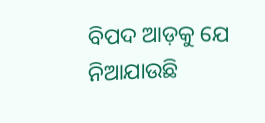ବିପଦ ଆଡ଼କୁ ଯେ ନିଆଯାଉଛି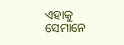ଏହାକୁ ସେମାନେ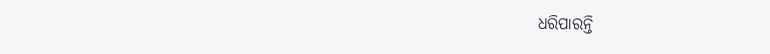ଧରିପାରନ୍ତି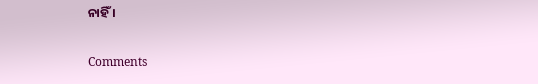ନାହିଁ ।

Comments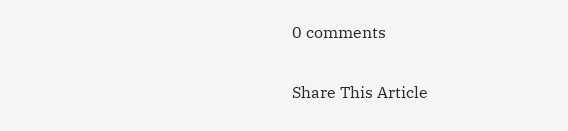0 comments

Share This Article